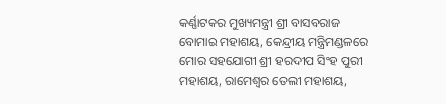କର୍ଣ୍ଣାଟକର ମୁଖ୍ୟମନ୍ତ୍ରୀ ଶ୍ରୀ ବାସବରାଜ ବୋମାଇ ମହାଶୟ, କେନ୍ଦ୍ରୀୟ ମନ୍ତ୍ରିମଣ୍ଡଳରେ ମୋର ସହଯୋଗୀ ଶ୍ରୀ ହରଦୀପ ସିଂହ ପୁରୀ ମହାଶୟ, ରାମେଶ୍ୱର ତେଲୀ ମହାଶୟ,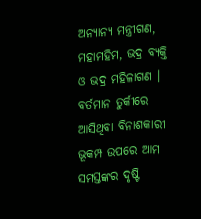ଅନ୍ୟାନ୍ୟ ମନ୍ତ୍ରୀଗଣ, ମହାମହିମ, ଭଦ୍ର ବ୍ୟକ୍ତି ଓ ଭଦ୍ର ମହିଳାଗଣ ।
ବର୍ତମାନ ତୁର୍କୀରେ ଆସିଥିବା ବିନାଶକାରୀ ଭୂକମ୍ପ ଉପରେ ଆମ ସମସ୍ତଙ୍କର ଦୃଷ୍ଟି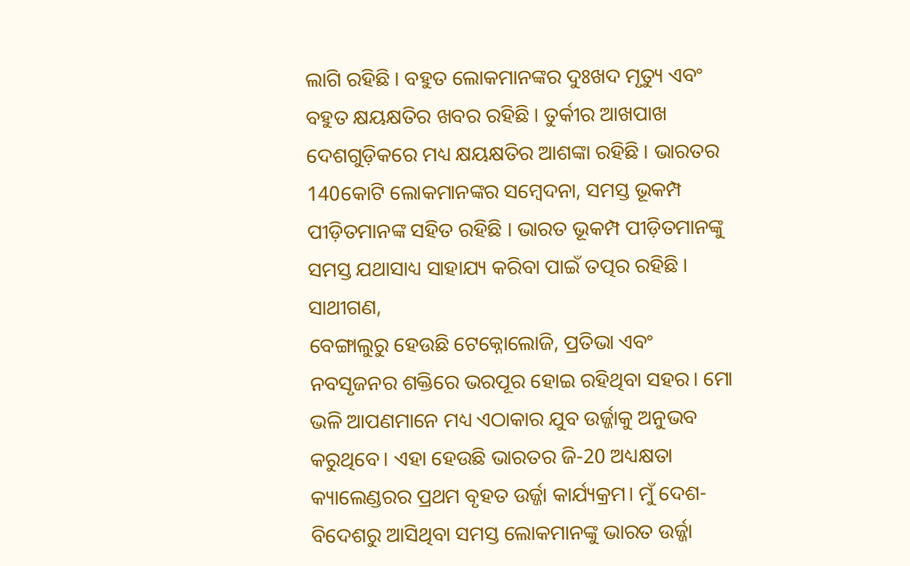ଲାଗି ରହିଛି । ବହୁତ ଲୋକମାନଙ୍କର ଦୁଃଖଦ ମୃତ୍ୟୁ ଏବଂ ବହୁତ କ୍ଷୟକ୍ଷତିର ଖବର ରହିଛି । ତୁର୍କୀର ଆଖପାଖ ଦେଶଗୁଡ଼ିକରେ ମଧ୍ୟ କ୍ଷୟକ୍ଷତିର ଆଶଙ୍କା ରହିଛି । ଭାରତର 140କୋଟି ଲୋକମାନଙ୍କର ସମ୍ବେଦନା, ସମସ୍ତ ଭୂକମ୍ପ ପୀଡ଼ିତମାନଙ୍କ ସହିତ ରହିଛି । ଭାରତ ଭୂକମ୍ପ ପୀଡ଼ିତମାନଙ୍କୁ ସମସ୍ତ ଯଥାସାଧ୍ୟ ସାହାଯ୍ୟ କରିବା ପାଇଁ ତତ୍ପର ରହିଛି ।
ସାଥୀଗଣ,
ବେଙ୍ଗାଲୁରୁ ହେଉଛି ଟେକ୍ନୋଲୋଜି, ପ୍ରତିଭା ଏବଂ ନବସୃଜନର ଶକ୍ତିରେ ଭରପୂର ହୋଇ ରହିଥିବା ସହର। ମୋ ଭଳି ଆପଣମାନେ ମଧ୍ୟ ଏଠାକାର ଯୁବ ଉର୍ଜ୍ଜାକୁ ଅନୁଭବ କରୁଥିବେ। ଏହା ହେଉଛି ଭାରତର ଜି-20 ଅଧ୍ୟକ୍ଷତା କ୍ୟାଲେଣ୍ଡରର ପ୍ରଥମ ବୃହତ ଉର୍ଜ୍ଜା କାର୍ଯ୍ୟକ୍ରମ। ମୁଁ ଦେଶ- ବିଦେଶରୁ ଆସିଥିବା ସମସ୍ତ ଲୋକମାନଙ୍କୁ ଭାରତ ଉର୍ଜ୍ଜା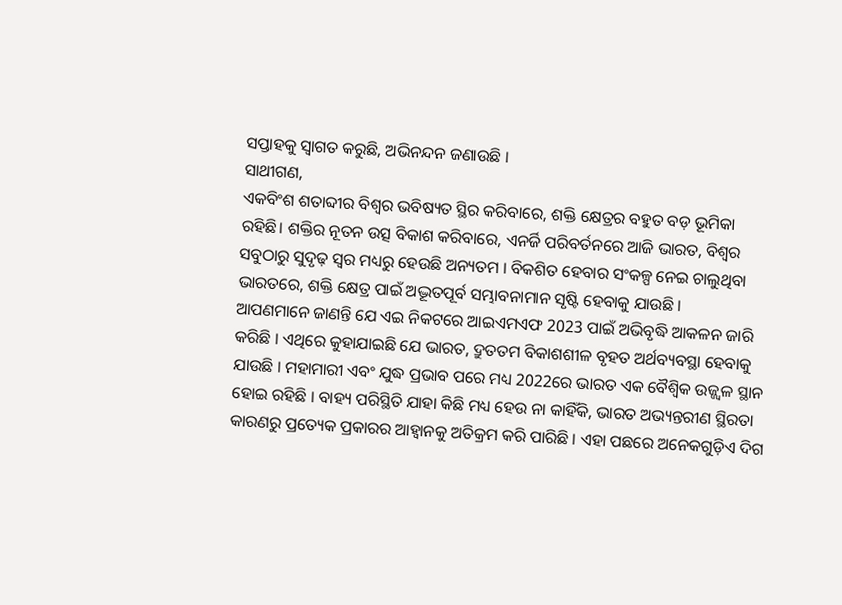ସପ୍ତାହକୁ ସ୍ୱାଗତ କରୁଛି, ଅଭିନନ୍ଦନ ଜଣାଉଛି ।
ସାଥୀଗଣ,
ଏକବିଂଶ ଶତାବ୍ଦୀର ବିଶ୍ୱର ଭବିଷ୍ୟତ ସ୍ଥିର କରିବାରେ, ଶକ୍ତି କ୍ଷେତ୍ରର ବହୁତ ବଡ଼ ଭୂମିକା ରହିଛି। ଶକ୍ତିର ନୂତନ ଉତ୍ସ ବିକାଶ କରିବାରେ, ଏନର୍ଜି ପରିବର୍ତନରେ ଆଜି ଭାରତ, ବିଶ୍ୱର ସବୁଠାରୁ ସୁଦୃଢ଼ ସ୍ୱର ମଧ୍ୟରୁ ହେଉଛି ଅନ୍ୟତମ । ବିକଶିତ ହେବାର ସଂକଳ୍ପ ନେଇ ଚାଲୁଥିବା ଭାରତରେ, ଶକ୍ତି କ୍ଷେତ୍ର ପାଇଁ ଅଦ୍ଭୂତପୂର୍ବ ସମ୍ଭାବନାମାନ ସୃଷ୍ଟି ହେବାକୁ ଯାଉଛି ।
ଆପଣମାନେ ଜାଣନ୍ତି ଯେ ଏଇ ନିକଟରେ ଆଇଏମଏଫ 2023 ପାଇଁ ଅଭିବୃଦ୍ଧି ଆକଳନ ଜାରି କରିଛି । ଏଥିରେ କୁହାଯାଇଛି ଯେ ଭାରତ, ଦ୍ରୁତତମ ବିକାଶଶୀଳ ବୃହତ ଅର୍ଥବ୍ୟବସ୍ଥା ହେବାକୁ ଯାଉଛି । ମହାମାରୀ ଏବଂ ଯୁଦ୍ଧ ପ୍ରଭାବ ପରେ ମଧ୍ୟ 2022ରେ ଭାରତ ଏକ ବୈଶ୍ୱିକ ଉଜ୍ଜ୍ୱଳ ସ୍ଥାନ ହୋଇ ରହିଛି । ବାହ୍ୟ ପରିସ୍ଥିତି ଯାହା କିଛି ମଧ୍ୟ ହେଉ ନା କାହିଁକି, ଭାରତ ଅଭ୍ୟନ୍ତରୀଣ ସ୍ଥିରତା କାରଣରୁ ପ୍ରତ୍ୟେକ ପ୍ରକାରର ଆହ୍ୱାନକୁ ଅତିକ୍ରମ କରି ପାରିଛି । ଏହା ପଛରେ ଅନେକଗୁଡ଼ିଏ ଦିଗ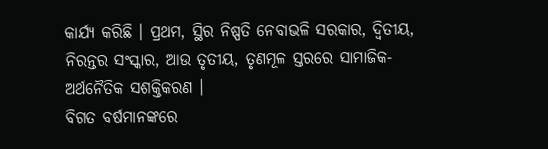କାର୍ଯ୍ୟ କରିଛି । ପ୍ରଥମ, ସ୍ଥିର ନିଷ୍ପତି ନେବାଭଳି ସରକାର, ଦ୍ୱିତୀୟ, ନିରନ୍ତର ସଂସ୍କାର, ଆଉ ତୃତୀୟ, ତୃଣମୂଳ ସ୍ତରରେ ସାମାଜିକ- ଅର୍ଥନୈତିକ ସଶକ୍ତିକରଣ ।
ବିଗତ ବର୍ଷମାନଙ୍କରେ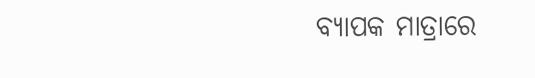ବ୍ୟାପକ ମାତ୍ରାରେ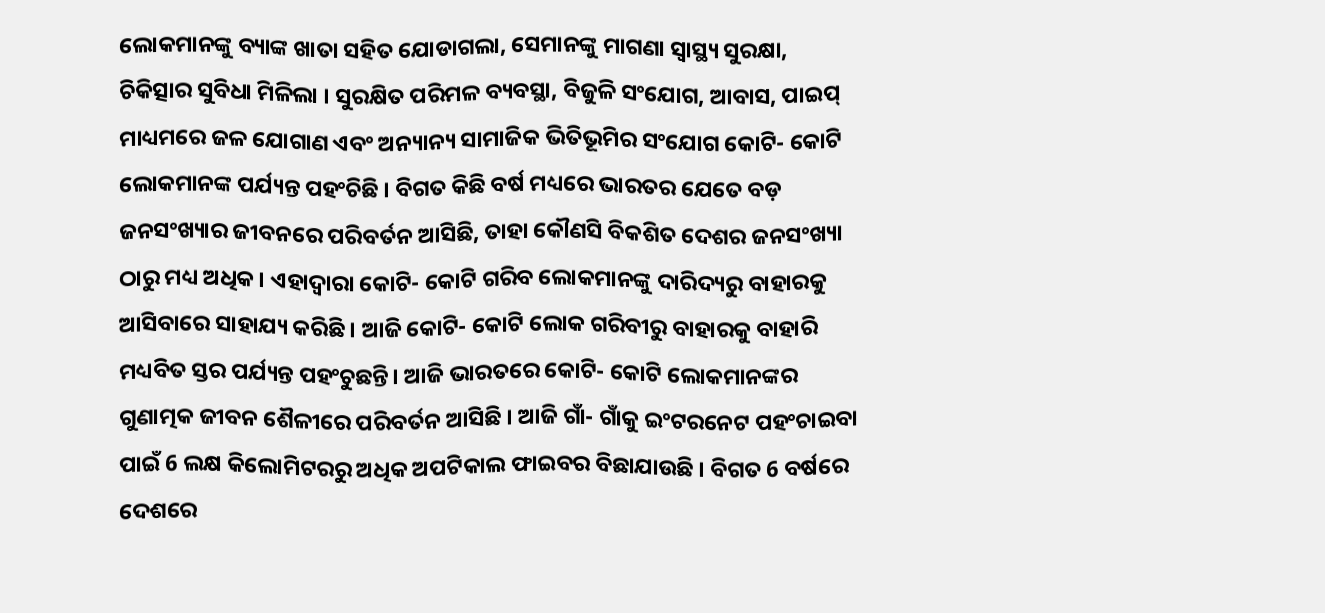ଲୋକମାନଙ୍କୁ ବ୍ୟାଙ୍କ ଖାତା ସହିତ ଯୋଡାଗଲା, ସେମାନଙ୍କୁ ମାଗଣା ସ୍ୱାସ୍ଥ୍ୟ ସୁରକ୍ଷା, ଚିକିତ୍ସାର ସୁବିଧା ମିଳିଲା । ସୁରକ୍ଷିତ ପରିମଳ ବ୍ୟବସ୍ଥା, ବିଜୁଳି ସଂଯୋଗ, ଆବାସ, ପାଇପ୍ ମାଧ୍ୟମରେ ଜଳ ଯୋଗାଣ ଏବଂ ଅନ୍ୟାନ୍ୟ ସାମାଜିକ ଭିତିଭୂମିର ସଂଯୋଗ କୋଟି- କୋଟି ଲୋକମାନଙ୍କ ପର୍ଯ୍ୟନ୍ତ ପହଂଚିଛି । ବିଗତ କିଛି ବର୍ଷ ମଧ୍ୟରେ ଭାରତର ଯେତେ ବଡ଼ ଜନସଂଖ୍ୟାର ଜୀବନରେ ପରିବର୍ତନ ଆସିଛି, ତାହା କୌଣସି ବିକଶିତ ଦେଶର ଜନସଂଖ୍ୟା ଠାରୁ ମଧ୍ୟ ଅଧିକ। ଏହାଦ୍ୱାରା କୋଟି- କୋଟି ଗରିବ ଲୋକମାନଙ୍କୁ ଦାରିଦ୍ୟରୁ ବାହାରକୁ ଆସିବାରେ ସାହାଯ୍ୟ କରିଛି । ଆଜି କୋଟି- କୋଟି ଲୋକ ଗରିବୀରୁ ବାହାରକୁ ବାହାରି ମଧ୍ୟବିତ ସ୍ତର ପର୍ଯ୍ୟନ୍ତ ପହଂଚୁଛନ୍ତି। ଆଜି ଭାରତରେ କୋଟି- କୋଟି ଲୋକମାନଙ୍କର ଗୁଣାତ୍ମକ ଜୀବନ ଶୈଳୀରେ ପରିବର୍ତନ ଆସିଛି । ଆଜି ଗାଁ- ଗାଁକୁ ଇଂଟରନେଟ ପହଂଚାଇବା ପାଇଁ 6 ଲକ୍ଷ କିଲୋମିଟରରୁ ଅଧିକ ଅପଟିକାଲ ଫାଇବର ବିଛାଯାଉଛି । ବିଗତ 6 ବର୍ଷରେ ଦେଶରେ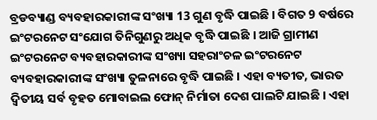ବ୍ରଡବ୍ୟାଣ୍ଡ ବ୍ୟବହାରକାରୀଙ୍କ ସଂଖ୍ୟା 13 ଗୁଣ ବୃଦ୍ଧି ପାଇଛି । ବିଗତ 9 ବର୍ଷରେ ଇଂଟରନେଟ ସଂଯୋଗ ତିନିଗୁଣରୁ ଅଧିକ ବୃଦ୍ଧି ପାଇଛି । ଆଜି ଗ୍ରାମୀଣ ଇଂଟରନେଟ ବ୍ୟବହାରକାରୀଙ୍କ ସଂଖ୍ୟା ସହରାଂଚଳ ଇଂଟରନେଟ ବ୍ୟବହାରକାରୀଙ୍କ ସଂଖ୍ୟା ତୁଳନାରେ ବୃଦ୍ଧି ପାଇଛି । ଏହା ବ୍ୟତୀତ, ଭାରତ ଦ୍ୱିତୀୟ ସର୍ବ ବୃହତ ମୋବାଇଲ ଫୋନ୍ ନିର୍ମାତା ଦେଶ ପାଲଟି ଯାଇଛି । ଏହା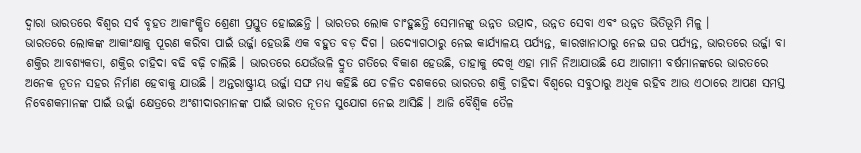ଦ୍ୱାରା ଭାରତରେ ବିଶ୍ୱର ସର୍ବ ବୃହତ ଆକାଂକ୍ଷିତ ଶ୍ରେଣୀ ପ୍ରସ୍ତୁତ ହୋଇଛନ୍ତି । ଭାରତର ଲୋକ ଚାଂହୁଛନ୍ତି ସେମାନଙ୍କୁ ଉନ୍ନତ ଉତ୍ପାଦ, ଉନ୍ନତ ସେବା ଏବଂ ଉନ୍ନତ ଭିତିଭୂମି ମିଳୁ ।
ଭାରତରେ ଲୋକଙ୍କ ଆକାଂକ୍ଷାକୁ ପୂରଣ କରିବା ପାଇଁ ଉର୍ଜ୍ଜା ହେଉଛି ଏକ ବହୁତ ବଡ଼ ଦିଗ । ଉଦ୍ୟୋଗଠାରୁ ନେଇ କାର୍ଯ୍ୟାଳୟ ପର୍ଯ୍ୟନ୍ତ, କାରଖାନାଠାରୁ ନେଇ ଘର ପର୍ଯ୍ୟନ୍ତ, ଭାରତରେ ଉର୍ଜ୍ଜା ବା ଶକ୍ତିର ଆବଶ୍ୟକତା, ଶକ୍ତିର ଚାହିଦା ବଢି ବଢ଼ି ଚାଲିଛି । ଭାରତରେ ଯେଉଁଭଳି ଦ୍ରୁତ ଗତିରେ ବିକାଶ ହେଉଛି, ତାହାକୁ ଦେଖି ଏହା ମାନି ନିଆଯାଉଛି ଯେ ଆଗାମୀ ବର୍ଷମାନଙ୍କରେ ଭାରତରେ ଅନେକ ନୂତନ ସହର ନିର୍ମାଣ ହେବାକୁ ଯାଉଛି । ଅନ୍ତରାଷ୍ଟ୍ରୀୟ ଉର୍ଜ୍ଜା ସଙ୍ଘ ମଧ୍ୟ କହିଛି ଯେ ଚଳିତ ଦଶକରେ ଭାରତର ଶକ୍ତି ଚାହିଦା ବିଶ୍ୱରେ ସବୁଠାରୁ ଅଧିକ ରହିବ ଆଉ ଏଠାରେ ଆପଣ ସମସ୍ତ ନିବେଶକମାନଙ୍କ ପାଇଁ ଉର୍ଜ୍ଜା କ୍ଷେତ୍ରରେ ଅଂଶୀଦାରମାନଙ୍କ ପାଇଁ ଭାରତ ନୂତନ ସୁଯୋଗ ନେଇ ଆସିଛି । ଆଜି ବୈଶ୍ୱିକ ତୈଳ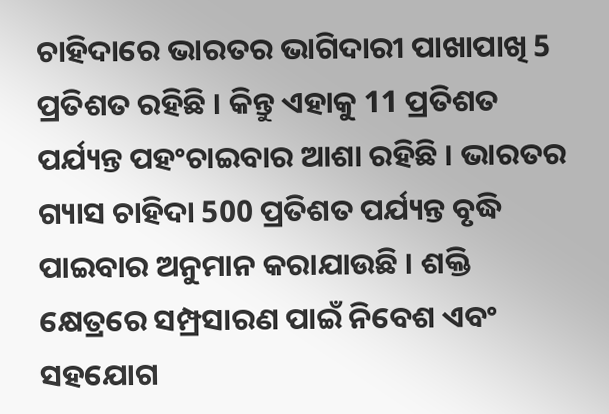ଚାହିଦାରେ ଭାରତର ଭାଗିଦାରୀ ପାଖାପାଖି 5 ପ୍ରତିଶତ ରହିଛି । କିନ୍ତୁ ଏହାକୁ 11 ପ୍ରତିଶତ ପର୍ଯ୍ୟନ୍ତ ପହଂଚାଇବାର ଆଶା ରହିଛି । ଭାରତର ଗ୍ୟାସ ଚାହିଦା 500 ପ୍ରତିଶତ ପର୍ଯ୍ୟନ୍ତ ବୃଦ୍ଧି ପାଇବାର ଅନୁମାନ କରାଯାଉଛି । ଶକ୍ତି କ୍ଷେତ୍ରରେ ସମ୍ପ୍ରସାରଣ ପାଇଁ ନିବେଶ ଏବଂ ସହଯୋଗ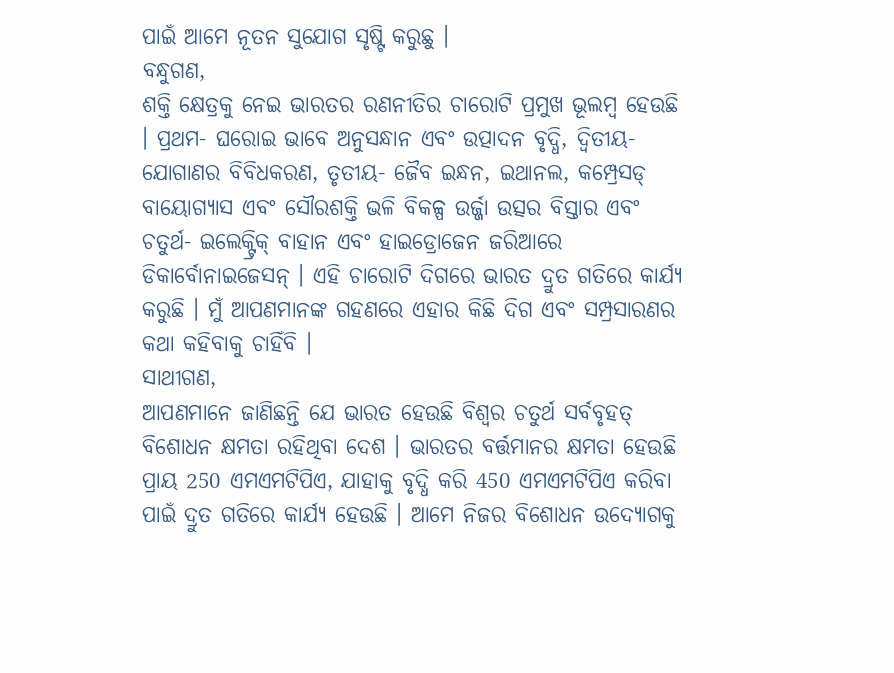ପାଇଁ ଆମେ ନୂତନ ସୁଯୋଗ ସୃଷ୍ଟି କରୁଛୁ ।
ବନ୍ଧୁଗଣ,
ଶକ୍ତି କ୍ଷେତ୍ରକୁ ନେଇ ଭାରତର ରଣନୀତିର ଚାରୋଟି ପ୍ରମୁଖ ଭୂଲମ୍ବ ହେଉଛି । ପ୍ରଥମ- ଘରୋଇ ଭାବେ ଅନୁସନ୍ଧାନ ଏବଂ ଉତ୍ପାଦନ ବୃଦ୍ଧି, ଦ୍ୱିତୀୟ- ଯୋଗାଣର ବିବିଧକରଣ, ତୃତୀୟ- ଜୈବ ଇନ୍ଧନ, ଇଥାନଲ, କମ୍ପ୍ରେସଡ୍ ବାୟୋଗ୍ୟାସ ଏବଂ ସୌରଶକ୍ତି ଭଳି ବିକଳ୍ପ ଉର୍ଜ୍ଜା ଉତ୍ସର ବିସ୍ତାର ଏବଂ ଚତୁର୍ଥ- ଇଲେକ୍ଟ୍ରିକ୍ ବାହାନ ଏବଂ ହାଇଡ୍ରୋଜେନ ଜରିଆରେ ଡିକାର୍ବୋନାଇଜେସନ୍ । ଏହି ଚାରୋଟି ଦିଗରେ ଭାରତ ଦ୍ରୁତ ଗତିରେ କାର୍ଯ୍ୟ କରୁଛି । ମୁଁ ଆପଣମାନଙ୍କ ଗହଣରେ ଏହାର କିଛି ଦିଗ ଏବଂ ସମ୍ପ୍ରସାରଣର କଥା କହିବାକୁ ଚାହିଁବି ।
ସାଥୀଗଣ,
ଆପଣମାନେ ଜାଣିଛନ୍ତି ଯେ ଭାରତ ହେଉଛି ବିଶ୍ୱର ଚତୁର୍ଥ ସର୍ବବୃହତ୍ ବିଶୋଧନ କ୍ଷମତା ରହିଥିବା ଦେଶ । ଭାରତର ବର୍ତ୍ତମାନର କ୍ଷମତା ହେଉଛି ପ୍ରାୟ 250 ଏମଏମଟିପିଏ, ଯାହାକୁ ବୃଦ୍ଧି କରି 450 ଏମଏମଟିପିଏ କରିବା ପାଇଁ ଦ୍ରୁତ ଗତିରେ କାର୍ଯ୍ୟ ହେଉଛି । ଆମେ ନିଜର ବିଶୋଧନ ଉଦ୍ୟୋଗକୁ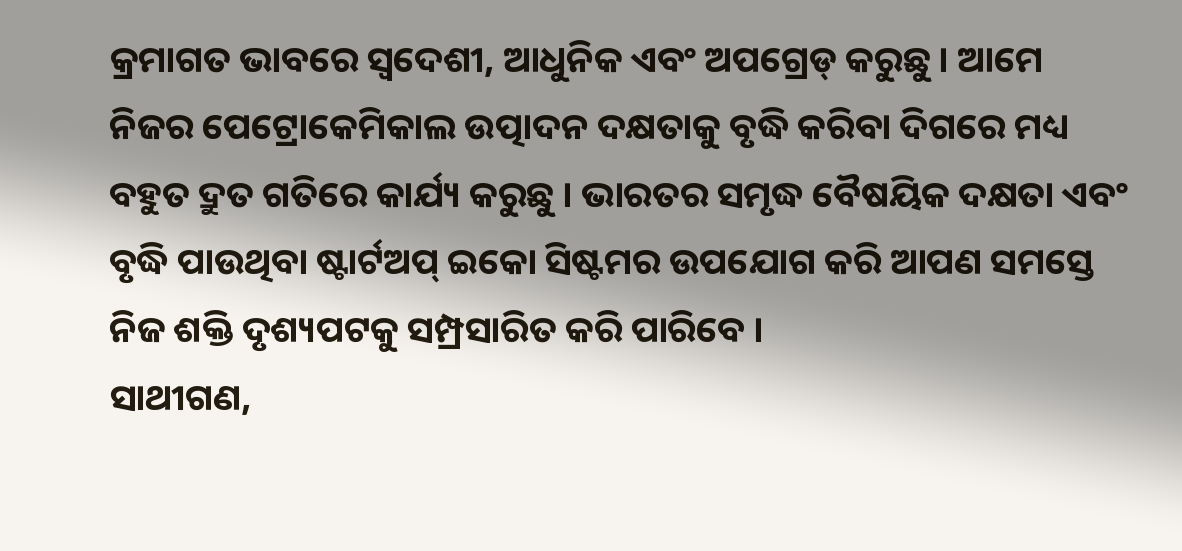କ୍ରମାଗତ ଭାବରେ ସ୍ୱଦେଶୀ, ଆଧୁନିକ ଏବଂ ଅପଗ୍ରେଡ୍ କରୁଛୁ । ଆମେ ନିଜର ପେଟ୍ରୋକେମିକାଲ ଉତ୍ପାଦନ ଦକ୍ଷତାକୁ ବୃଦ୍ଧି କରିବା ଦିଗରେ ମଧ୍ୟ ବହୁତ ଦ୍ରୁତ ଗତିରେ କାର୍ଯ୍ୟ କରୁଛୁ । ଭାରତର ସମୃଦ୍ଧ ବୈଷୟିକ ଦକ୍ଷତା ଏବଂ ବୃଦ୍ଧି ପାଉଥିବା ଷ୍ଟାର୍ଟଅପ୍ ଇକୋ ସିଷ୍ଟମର ଉପଯୋଗ କରି ଆପଣ ସମସ୍ତେ ନିଜ ଶକ୍ତି ଦୃଶ୍ୟପଟକୁ ସମ୍ପ୍ରସାରିତ କରି ପାରିବେ ।
ସାଥୀଗଣ,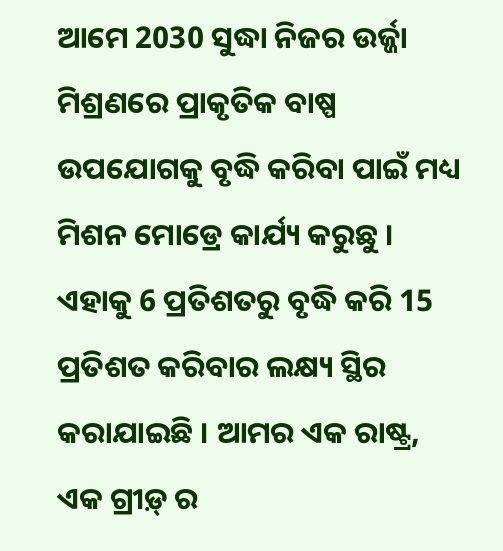ଆମେ 2030 ସୁଦ୍ଧା ନିଜର ଉର୍ଜ୍ଜା ମିଶ୍ରଣରେ ପ୍ରାକୃତିକ ବାଷ୍ପ ଉପଯୋଗକୁ ବୃଦ୍ଧି କରିବା ପାଇଁ ମଧ୍ୟ ମିଶନ ମୋଡ୍ରେ କାର୍ଯ୍ୟ କରୁଛୁ । ଏହାକୁ 6 ପ୍ରତିଶତରୁ ବୃଦ୍ଧି କରି 15 ପ୍ରତିଶତ କରିବାର ଲକ୍ଷ୍ୟ ସ୍ଥିର କରାଯାଇଛି । ଆମର ଏକ ରାଷ୍ଟ୍ର, ଏକ ଗ୍ରୀଡ଼୍ ର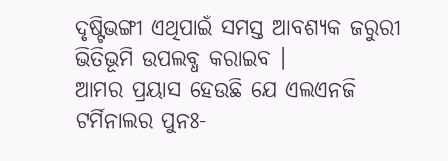ଦୃଷ୍ଟିଭଙ୍ଗୀ ଏଥିପାଇଁ ସମସ୍ତ ଆବଶ୍ୟକ ଜରୁରୀ ଭିତିଭୂମି ଉପଲବ୍ଧ କରାଇବ ।
ଆମର ପ୍ରୟାସ ହେଉଛି ଯେ ଏଲଏନଜି ଟର୍ମିନାଲର ପୁନଃ-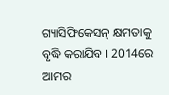ଗ୍ୟାସିଫିକେସନ୍ କ୍ଷମତାକୁ ବୃଦ୍ଧି କରାଯିବ । 2014ରେ ଆମର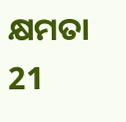କ୍ଷମତା 21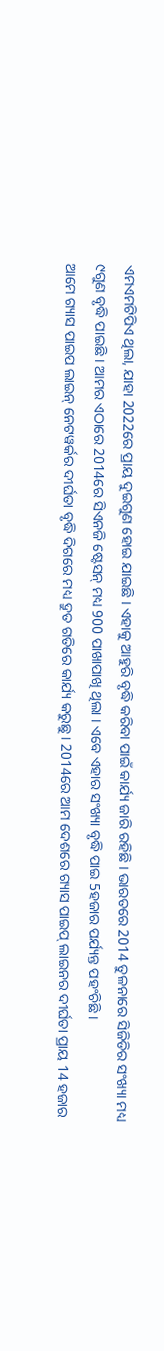ଏମଏମଟିପିଏ ଥିଲା, ଯାହା 2022ରେ ପ୍ରାୟ ଦୁଇଗୁଣ ହୋଇ ଯାଇଛି । ଏହାକୁ ଆହୁରି ବୃଦ୍ଧି କରିବା ପାଇଁ କାର୍ଯ୍ୟ ଜାରି ରହିଛି । ଭାରତରେ 2014 ତୁଳନାରେ ସିଜିଡିର ସଂଖ୍ୟା ମଧ୍ୟ ୯ଗୁଣ ବୃଦ୍ଧି ପାଇଛି । ଆମର ଏଠାରେ 2014ରେ ସିଏନଜି ଷ୍ଟେସନ୍ ମଧ୍ୟ 900 ପାଖାପାଖି ଥିଲା । ଏବେ ଏହାର ସଂଖ୍ୟା ବୃଦ୍ଧି ପାଇ 5ହଜାର ପର୍ଯ୍ୟନ୍ତ ପହଂଚିଛି ।
ଆମେ ଗ୍ୟାସ ପାଇପ ଲାଇନ୍ ନେଟୱର୍କର ଦୀର୍ଘତା ବୃଦ୍ଧି ଦିଗରେ ମଧ୍ୟ ଦ୍ରୁତ ଗତିରେ କାର୍ଯ୍ୟ କରୁଛୁ । 2014ରେ ଆମ ଦେଶରେ ଗ୍ୟାସ ପାଇପ୍ ଲାଇନର ଦୀର୍ଘତା ପ୍ରାୟ 14 ହଜାର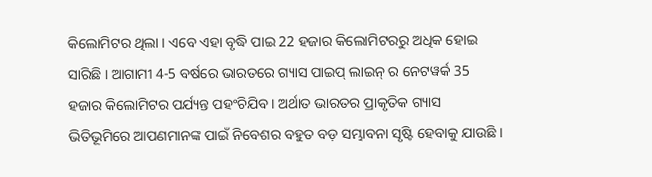କିଲୋମିଟର ଥିଲା । ଏବେ ଏହା ବୃଦ୍ଧି ପାଇ 22 ହଜାର କିଲୋମିଟରରୁ ଅଧିକ ହୋଇ ସାରିଛି । ଆଗାମୀ 4-5 ବର୍ଷରେ ଭାରତରେ ଗ୍ୟାସ ପାଇପ୍ ଲାଇନ୍ ର ନେଟୱର୍କ 35 ହଜାର କିଲୋମିଟର ପର୍ଯ୍ୟନ୍ତ ପହଂଚିଯିବ । ଅର୍ଥାତ ଭାରତର ପ୍ରାକୃତିକ ଗ୍ୟାସ ଭିତିଭୂମିରେ ଆପଣମାନଙ୍କ ପାଇଁ ନିବେଶର ବହୁତ ବଡ଼ ସମ୍ଭାବନା ସୃଷ୍ଟି ହେବାକୁ ଯାଉଛି ।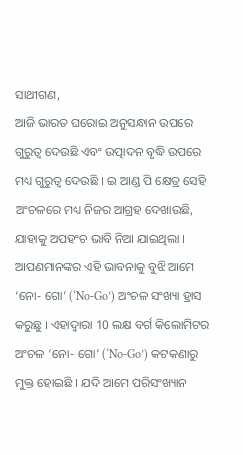ସାଥୀଗଣ,
ଆଜି ଭାରତ ଘରୋଇ ଅନୁସନ୍ଧାନ ଉପରେ ଗୁରୁତ୍ୱ ଦେଉଛି ଏବଂ ଉତ୍ପାଦନ ବୃଦ୍ଧି ଉପରେ ମଧ୍ୟ ଗୁରୁତ୍ୱ ଦେଉଛି । ଇ ଆଣ୍ଡ ପି କ୍ଷେତ୍ର ସେହି ଅଂଚଳରେ ମଧ୍ୟ ନିଜର ଆଗ୍ରହ ଦେଖାଉଛି, ଯାହାକୁ ଅପହଂଚ ଭାବି ନିଆ ଯାଇଥିଲା । ଆପଣମାନଙ୍କର ଏହି ଭାବନାକୁ ବୁଝି ଆମେ ‘ନୋ- ଗୋ’ (‘No-Go’) ଅଂଚଳ ସଂଖ୍ୟା ହ୍ରାସ କରୁଛୁ । ଏହାଦ୍ୱାରା 10 ଲକ୍ଷ ବର୍ଗ କିଲୋମିଟର ଅଂଚଳ ‘ନୋ- ଗୋ’ (‘No-Go’) କଟକଣାରୁ ମୁକ୍ତ ହୋଇଛି । ଯଦି ଆମେ ପରିସଂଖ୍ୟାନ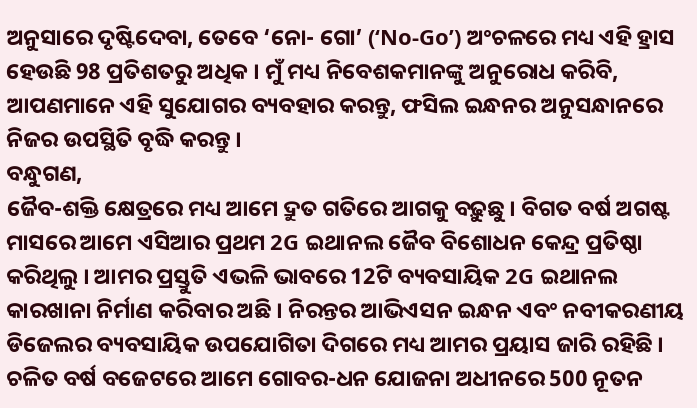ଅନୁସାରେ ଦୃଷ୍ଟିଦେବା, ତେବେ ‘ନୋ- ଗୋ’ (‘No-Go’) ଅଂଚଳରେ ମଧ୍ୟ ଏହି ହ୍ରାସ ହେଉଛି 98 ପ୍ରତିଶତରୁ ଅଧିକ । ମୁଁ ମଧ୍ୟ ନିବେଶକମାନଙ୍କୁ ଅନୁରୋଧ କରିବି, ଆପଣମାନେ ଏହି ସୁଯୋଗର ବ୍ୟବହାର କରନ୍ତୁ, ଫସିଲ ଇନ୍ଧନର ଅନୁସନ୍ଧାନରେ ନିଜର ଉପସ୍ଥିତି ବୃଦ୍ଧି କରନ୍ତୁ ।
ବନ୍ଧୁଗଣ,
ଜୈବ-ଶକ୍ତି କ୍ଷେତ୍ରରେ ମଧ୍ୟ ଆମେ ଦ୍ରୁତ ଗତିରେ ଆଗକୁ ବଢ଼ୁଛୁ । ବିଗତ ବର୍ଷ ଅଗଷ୍ଟ ମାସରେ ଆମେ ଏସିଆର ପ୍ରଥମ 2G ଇଥାନଲ ଜୈବ ବିଶୋଧନ କେନ୍ଦ୍ର ପ୍ରତିଷ୍ଠା କରିଥିଲୁ । ଆମର ପ୍ରସ୍ତୁତି ଏଭଳି ଭାବରେ 12ଟି ବ୍ୟବସାୟିକ 2G ଇଥାନଲ କାରଖାନା ନିର୍ମାଣ କରିବାର ଅଛି । ନିରନ୍ତର ଆଭିଏସନ ଇନ୍ଧନ ଏବଂ ନବୀକରଣୀୟ ଡିଜେଲର ବ୍ୟବସାୟିକ ଉପଯୋଗିତା ଦିଗରେ ମଧ୍ୟ ଆମର ପ୍ରୟାସ ଜାରି ରହିଛି ।
ଚଳିତ ବର୍ଷ ବଜେଟରେ ଆମେ ଗୋବର-ଧନ ଯୋଜନା ଅଧୀନରେ 500 ନୂତନ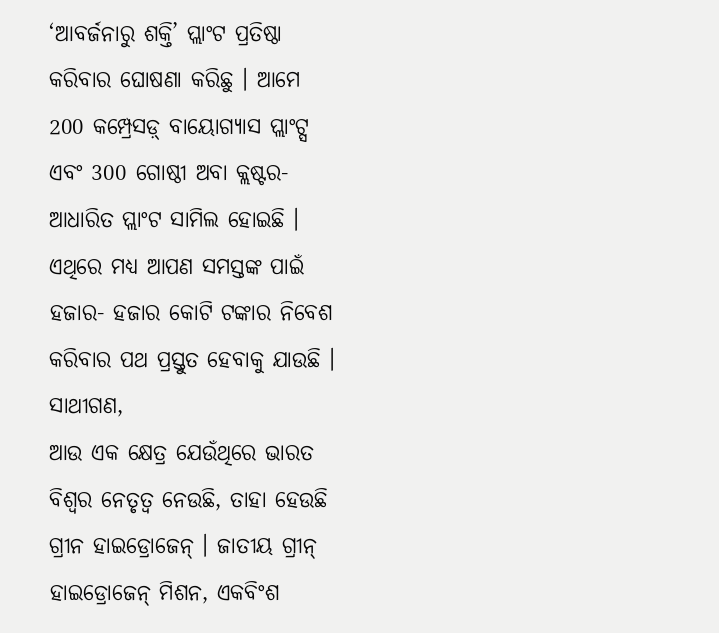‘ଆବର୍ଜନାରୁ ଶକ୍ତି’ ପ୍ଲାଂଟ ପ୍ରତିଷ୍ଠା କରିବାର ଘୋଷଣା କରିଛୁ । ଆମେ 200 କମ୍ପ୍ରେସଡ଼୍ ବାୟୋଗ୍ୟାସ ପ୍ଲାଂଟ୍ସ ଏବଂ 300 ଗୋଷ୍ଠୀ ଅବା କ୍ଲଷ୍ଟର- ଆଧାରିତ ପ୍ଲାଂଟ ସାମିଲ ହୋଇଛି । ଏଥିରେ ମଧ୍ୟ ଆପଣ ସମସ୍ତଙ୍କ ପାଇଁ ହଜାର- ହଜାର କୋଟି ଟଙ୍କାର ନିବେଶ କରିବାର ପଥ ପ୍ରସ୍ତୁତ ହେବାକୁ ଯାଉଛି ।
ସାଥୀଗଣ,
ଆଉ ଏକ କ୍ଷେତ୍ର ଯେଉଁଥିରେ ଭାରତ ବିଶ୍ୱର ନେତୃତ୍ୱ ନେଉଛି, ତାହା ହେଉଛି ଗ୍ରୀନ ହାଇଡ୍ରୋଜେନ୍ । ଜାତୀୟ ଗ୍ରୀନ୍ ହାଇଡ୍ରୋଜେନ୍ ମିଶନ, ଏକବିଂଶ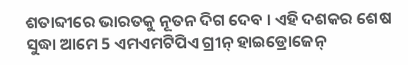ଶତାବ୍ଦୀରେ ଭାରତକୁ ନୂତନ ଦିଗ ଦେବ । ଏହି ଦଶକର ଶେଷ ସୁଦ୍ଧା ଆମେ 5 ଏମଏମଟିପିଏ ଗ୍ରୀନ୍ ହାଇଡ୍ରୋଜେନ୍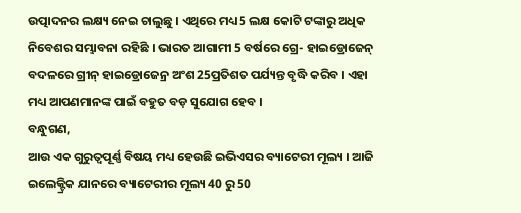ଉତ୍ପାଦନର ଲକ୍ଷ୍ୟ ନେଇ ଚାଲୁଛୁ । ଏଥିରେ ମଧ୍ୟ 5 ଲକ୍ଷ କୋଟି ଟଙ୍କାରୁ ଅଧିକ ନିବେଶର ସମ୍ଭାବନା ରହିଛି । ଭାରତ ଆଗାମୀ 5 ବର୍ଷରେ ଗ୍ରେ- ହାଇଡ୍ରୋଜେନ୍ ବଦଳରେ ଗ୍ରୀନ୍ ହାଇଡ୍ରୋଜେନ୍ର ଅଂଶ 25ପ୍ରତିଶତ ପର୍ଯ୍ୟନ୍ତ ବୃଦ୍ଧି କରିବ । ଏହା ମଧ୍ୟ ଆପଣମାନଙ୍କ ପାଇଁ ବହୁତ ବଡ଼ ସୁଯୋଗ ହେବ ।
ବନ୍ଧୁଗଣ,
ଆଉ ଏକ ଗୁରୁତ୍ୱପୂର୍ଣ୍ଣ ବିଷୟ ମଧ୍ୟ ହେଉଛି ଇଭିଏସର ବ୍ୟାଟେରୀ ମୂଲ୍ୟ । ଆଜି ଇଲେକ୍ଟ୍ରିକ ଯାନରେ ବ୍ୟାଟେରୀର ମୂଲ୍ୟ 40 ରୁ 50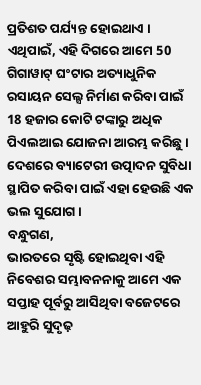ପ୍ରତିଶତ ପର୍ଯ୍ୟନ୍ତ ହୋଇଥାଏ । ଏଥିପାଇଁ, ଏହି ଦିଗରେ ଆମେ 50 ଗିଗାୱାଟ୍ ଘଂଟାର ଅତ୍ୟାଧୁନିକ ରସାୟନ ସେଲ୍ସ ନିର୍ମାଣ କରିବା ପାଇଁ 18 ହଜାର କୋଟି ଟଙ୍କାରୁ ଅଧିକ ପିଏଲଆଇ ଯୋଜନା ଆରମ୍ଭ କରିଛୁ । ଦେଶରେ ବ୍ୟାଟେରୀ ଉତ୍ପାଦନ ସୁବିଧା ସ୍ଥାପିତ କରିବା ପାଇଁ ଏହା ହେଉଛି ଏକ ଭଲ ସୁଯୋଗ ।
ବନ୍ଧୁଗଣ,
ଭାରତରେ ସୃଷ୍ଟି ହୋଇଥିବା ଏହି ନିବେଶର ସମ୍ଭାବନନାକୁ ଆମେ ଏକ ସପ୍ତାହ ପୂର୍ବରୁ ଆସିଥିବା ବଜେଟରେ ଆହୁରି ସୁଦୃଢ଼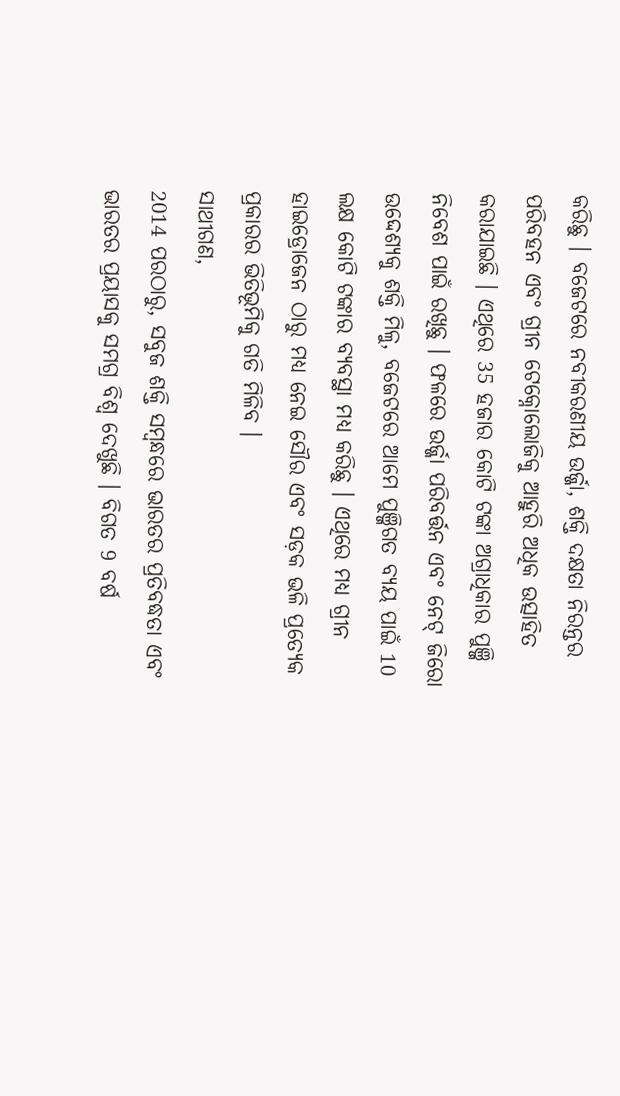କରିଛୁ । ବଜେଟରେ ନବୀକରଣୀୟ ଉର୍ଜ୍ଜା, ଶକ୍ତି ଦକ୍ଷତା ନିରନ୍ତର ପରିବହନ ଏବଂ ଗ୍ରୀନ ଟେକ୍ନୋଲୋଜିକୁ ଆହୁରି ଅଧିକ ଉତ୍ସାହିତ କରାଯାଇଛି । ଏଥିରେ 35 ହଜାର କୋଟି ଟଙ୍କା ଅଗ୍ରାଧିକାର ପୁଞ୍ଜି ନିବେଶ ପାଇଁ ରଖିଛୁ । ଫଳରେ ଉର୍ଜ୍ଜା ପରିବର୍ତ୍ତନ ଏବଂ ନେଟ୍ ଜିରୋ ଉଦ୍ଦେଶ୍ୟକୁ ଶକ୍ତି ମିଳୁ, ବଜେଟରେ ଆମେ ପୁଞ୍ଜିଗତ ବ୍ୟୟ ପାଇଁ 10 ଲକ୍ଷ କୋଟି ଟଙ୍କାର ବ୍ୟବସ୍ଥା ମଧ୍ୟ କରିଛୁ । ଏଥିରେ ମଧ୍ୟ ଗ୍ରୀନ ହାଇଡ୍ରୋଜେନ ଠାରୁ ମଧ୍ୟ ନେଇ ସୌର ଏବଂ ସଡ଼କ ଭଳି ପ୍ରତ୍ୟେକ ପ୍ରକାରର ଭିତିଭୂମିକୁ ଗତି ମିଳିବ ।
ସାଥୀଗଣ,
2014 ପରଠାରୁ, ସବୁଜ ଶକ୍ତି ସମ୍ବନ୍ଧରେ ଭାରତର ପ୍ରତିବଦ୍ଧତା ଏବଂ ଭାରତର ପ୍ରୟାସକୁ ସମଗ୍ର ବିଶ୍ୱ ଦେଖୁଛି । ବିଗତ 9 ବର୍ଷ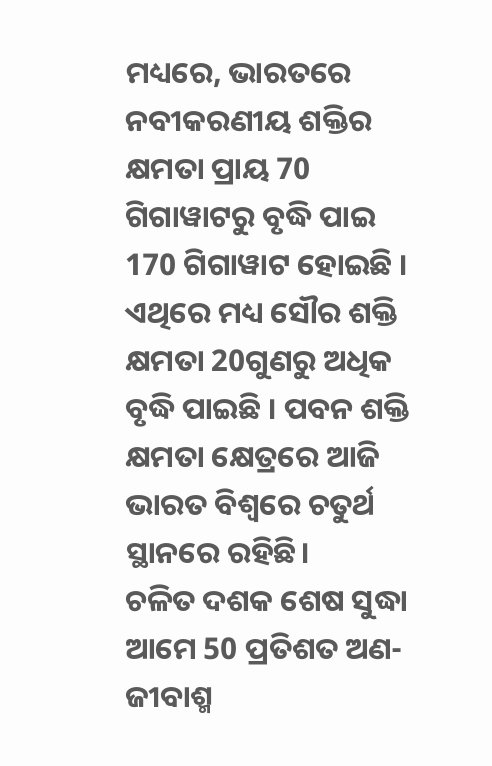ମଧ୍ୟରେ, ଭାରତରେ ନବୀକରଣୀୟ ଶକ୍ତିର କ୍ଷମତା ପ୍ରାୟ 70 ଗିଗାୱାଟରୁ ବୃଦ୍ଧି ପାଇ 170 ଗିଗାୱାଟ ହୋଇଛି । ଏଥିରେ ମଧ୍ୟ ସୌର ଶକ୍ତି କ୍ଷମତା 20ଗୁଣରୁ ଅଧିକ ବୃଦ୍ଧି ପାଇଛି । ପବନ ଶକ୍ତି କ୍ଷମତା କ୍ଷେତ୍ରରେ ଆଜି ଭାରତ ବିଶ୍ୱରେ ଚତୁର୍ଥ ସ୍ଥାନରେ ରହିଛି।
ଚଳିତ ଦଶକ ଶେଷ ସୁଦ୍ଧା ଆମେ 50 ପ୍ରତିଶତ ଅଣ-ଜୀବାଶ୍ମ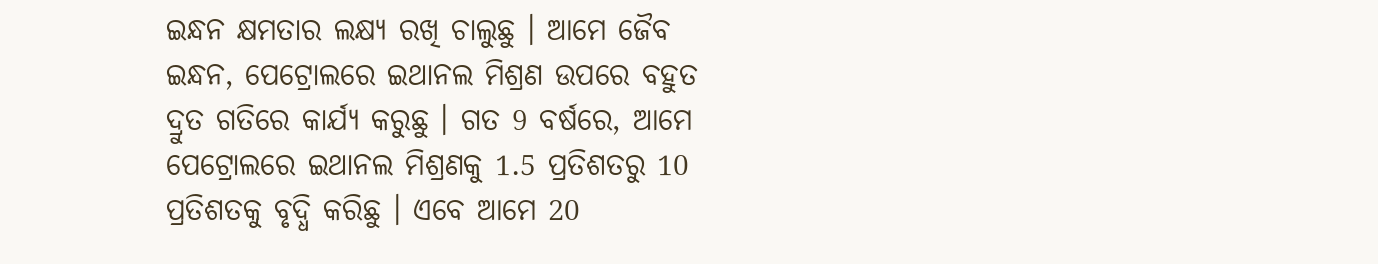ଇନ୍ଧନ କ୍ଷମତାର ଲକ୍ଷ୍ୟ ରଖି ଚାଲୁଛୁ । ଆମେ ଜୈବ ଇନ୍ଧନ, ପେଟ୍ରୋଲରେ ଇଥାନଲ ମିଶ୍ରଣ ଉପରେ ବହୁତ ଦ୍ରୁତ ଗତିରେ କାର୍ଯ୍ୟ କରୁଛୁ । ଗତ 9 ବର୍ଷରେ, ଆମେ ପେଟ୍ରୋଲରେ ଇଥାନଲ ମିଶ୍ରଣକୁ 1.5 ପ୍ରତିଶତରୁ 10 ପ୍ରତିଶତକୁ ବୃଦ୍ଧି କରିଛୁ । ଏବେ ଆମେ 20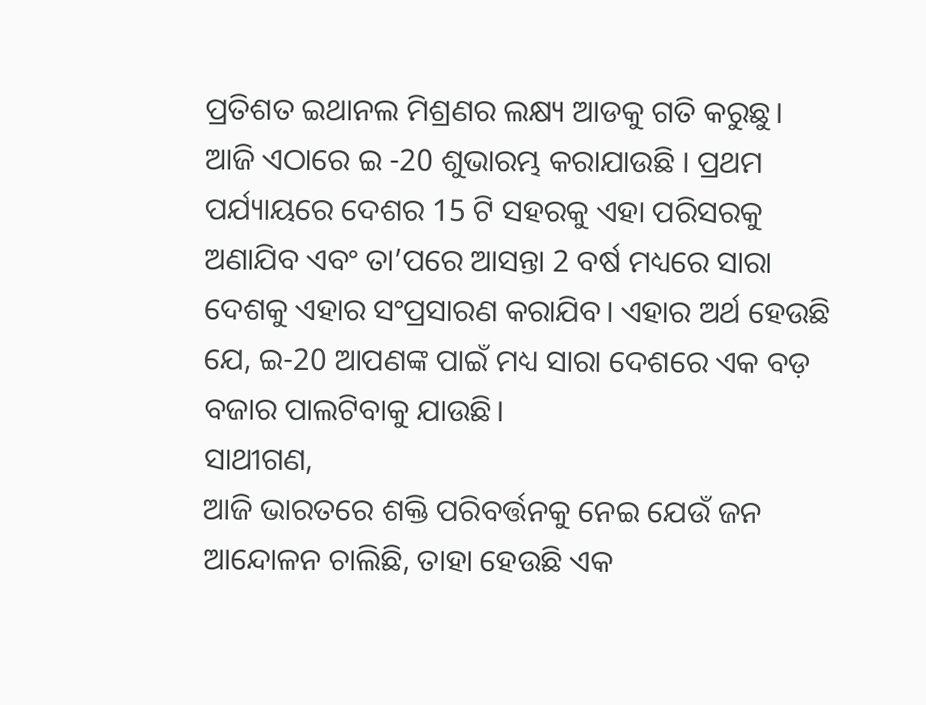ପ୍ରତିଶତ ଇଥାନଲ ମିଶ୍ରଣର ଲକ୍ଷ୍ୟ ଆଡକୁ ଗତି କରୁଛୁ।
ଆଜି ଏଠାରେ ଇ -20 ଶୁଭାରମ୍ଭ କରାଯାଉଛି । ପ୍ରଥମ ପର୍ଯ୍ୟାୟରେ ଦେଶର 15 ଟି ସହରକୁ ଏହା ପରିସରକୁ ଅଣାଯିବ ଏବଂ ତା’ପରେ ଆସନ୍ତା 2 ବର୍ଷ ମଧ୍ୟରେ ସାରା ଦେଶକୁ ଏହାର ସଂପ୍ରସାରଣ କରାଯିବ। ଏହାର ଅର୍ଥ ହେଉଛି ଯେ, ଇ-20 ଆପଣଙ୍କ ପାଇଁ ମଧ୍ୟ ସାରା ଦେଶରେ ଏକ ବଡ଼ ବଜାର ପାଲଟିବାକୁ ଯାଉଛି।
ସାଥୀଗଣ,
ଆଜି ଭାରତରେ ଶକ୍ତି ପରିବର୍ତ୍ତନକୁ ନେଇ ଯେଉଁ ଜନ ଆନ୍ଦୋଳନ ଚାଲିଛି, ତାହା ହେଉଛି ଏକ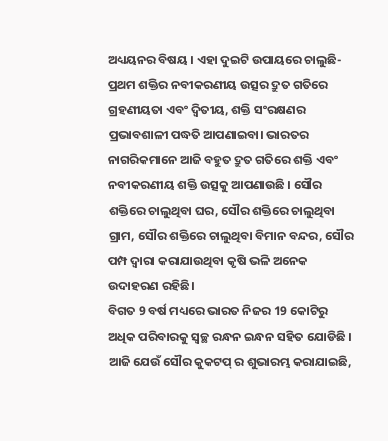ଅଧ୍ୟୟନର ବିଷୟ । ଏହା ଦୁଇଟି ଉପାୟରେ ଚାଲୁଛି- ପ୍ରଥମ ଶକ୍ତିର ନବୀକରଣୀୟ ଉତ୍ସର ଦ୍ରୁତ ଗତିରେ ଗ୍ରହଣୀୟତା ଏବଂ ଦ୍ୱିତୀୟ, ଶକ୍ତି ସଂରକ୍ଷଣର ପ୍ରଭାବଶାଳୀ ପଦ୍ଧତି ଆପଣାଇବା। ଭାରତର ନାଗରିକମାନେ ଆଜି ବହୁତ ଦ୍ରୁତ ଗତିରେ ଶକ୍ତି ଏବଂ ନବୀକରଣୀୟ ଶକ୍ତି ଉତ୍ସକୁ ଆପଣାଉଛି । ସୌର ଶକ୍ତିରେ ଚାଲୁଥିବା ଘର, ସୌର ଶକ୍ତିରେ ଚାଲୁଥିବା ଗ୍ରାମ, ସୌର ଶକ୍ତିରେ ଚାଲୁଥିବା ବିମାନ ବନ୍ଦର, ସୌର ପମ୍ପ ଦ୍ବାରା କରାଯାଉଥିବା କୃଷି ଭଳି ଅନେକ ଉଦାହରଣ ରହିଛି।
ବିଗତ 9 ବର୍ଷ ମଧ୍ୟରେ ଭାରତ ନିଜର 19 କୋଟିରୁ ଅଧିକ ପରିବାରକୁ ସ୍ୱଚ୍ଛ ରନ୍ଧନ ଇନ୍ଧନ ସହିତ ଯୋଡିଛି । ଆଜି ଯେଉଁ ସୌର କୁକଟପ୍ ର ଶୁଭାରମ୍ଭ କରାଯାଇଛି,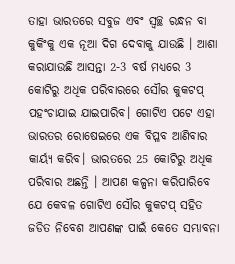ତାହା ଭାରତରେ ସବୁଜ ଏବଂ ସ୍ବଚ୍ଛ ରନ୍ଧନ ବା କୁକିଂକୁ ଏକ ନୂଆ ଦିଗ ଦେବାକୁ ଯାଉଛି । ଆଶା କରାଯାଉଛି ଆସନ୍ତା 2-3 ବର୍ଷ ମଧ୍ୟରେ 3 କୋଟିରୁ ଅଧିକ ପରିବାରରେ ସୌର କୁକଟପ୍ ପହଂଚାଯାଇ ଯାଇପାରିବ। ଗୋଟିଏ ପଟେ ଏହା ଭାରତର ରୋଷେଇରେ ଏକ ବିପ୍ଳବ ଆଣିବାର କାର୍ୟ୍ୟ କରିବ। ଭାରତରେ 25 କୋଟିରୁ ଅଧିକ ପରିବାର ଅଛନ୍ତି । ଆପଣ କଳ୍ପନା କରିପାରିବେ ଯେ କେବଳ ଗୋଟିଏ ସୌର କୁକଟପ୍ ସହିତ ଜଡିତ ନିବେଶ ଆପଣଙ୍କ ପାଇଁ କେତେ ସମ୍ଭାବନା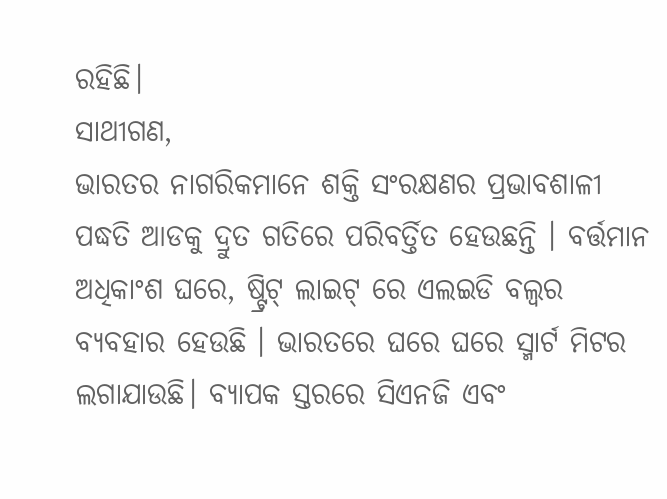ରହିଛି।
ସାଥୀଗଣ,
ଭାରତର ନାଗରିକମାନେ ଶକ୍ତି ସଂରକ୍ଷଣର ପ୍ରଭାବଶାଳୀ ପଦ୍ଧତି ଆଡକୁ ଦ୍ରୁତ ଗତିରେ ପରିବର୍ତ୍ତିତ ହେଉଛନ୍ତି । ବର୍ତ୍ତମାନ ଅଧିକାଂଶ ଘରେ, ଷ୍ଟ୍ରିଟ୍ ଲାଇଟ୍ ରେ ଏଲଇଡି ବଲ୍ବର ବ୍ୟବହାର ହେଉଛି । ଭାରତରେ ଘରେ ଘରେ ସ୍ମାର୍ଟ ମିଟର ଲଗାଯାଉଛି। ବ୍ୟାପକ ସ୍ତରରେ ସିଏନଜି ଏବଂ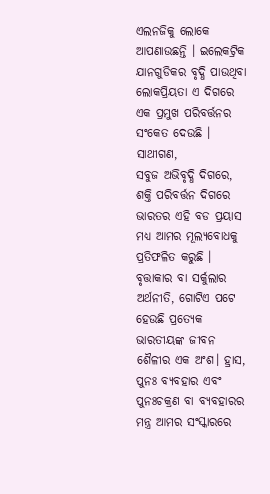ଏଲନଜିକୁ ଲୋକେ ଆପଣାଉଛନ୍ତି । ଇଲେକଟ୍ରିକ ଯାନଗୁଡିକର ବୃଦ୍ଧି ପାଉଥିବା ଲୋକପ୍ରିୟତା ଏ ଦିଗରେ ଏକ ପ୍ରମୁଖ ପରିବର୍ତ୍ତନର ସଂକେତ ଦେଉଛି ।
ସାଥୀଗଣ,
ସବୁଜ ଅଭିବୃଦ୍ଧି ଦିଗରେ, ଶକ୍ତି ପରିବର୍ତ୍ତନ ଦିଗରେ ଭାରତର ଏହି ବଡ ପ୍ରୟାସ ମଧ୍ୟ ଆମର ମୂଲ୍ୟବୋଧକୁ ପ୍ରତିଫଳିତ କରୁଛି । ବୃତ୍ତାକାର ବା ସର୍କୁଲାର ଅର୍ଥନୀତି, ଗୋଟିଏ ପଟେ ହେଉଛି ପ୍ରତ୍ୟେକ ଭାରତୀୟଙ୍କ ଜୀବନ ଶୈଳୀର ଏକ ଅଂଶ। ହ୍ରାସ, ପୁନଃ ବ୍ୟବହାର ଏବଂ ପୁନଃଚକ୍ରଣ ବା ବ୍ୟବହାରର ମନ୍ତ୍ର ଆମର ସଂସ୍କାରରେ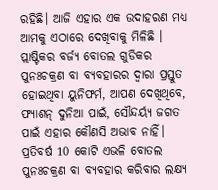ରହିଛି। ଆଜି ଏହାର ଏକ ଉଦାହରଣ ମଧ୍ୟ ଆମକୁ ଏଠାରେ ଦେଖିବାକୁ ମିଳିଛି । ପ୍ଲାଷ୍ଟିକର ବର୍ଜ୍ୟ ବୋତଲ ଗୁଡିକର ପୁନଃଚକ୍ରଣ ବା ବ୍ୟବହାରର ଦ୍ୱାରା ପ୍ରସ୍ତୁତ ହୋଇଥିବା ୟୁନିଫର୍ମ, ଆପଣ ଦେଖିଥିବେ, ଫ୍ୟାଶନ୍ ଦୁନିଆ ପାଇଁ, ସୌନ୍ଦର୍ୟ୍ୟ ଜଗତ ପାଇଁ ଏହାର କୌଣସି ଅଭାବ ନାହିଁ। ପ୍ରତିବର୍ଷ 10 କୋଟି ଏଭଳି ବୋତଲ ପୁନଃଚକ୍ରଣ ବା ବ୍ୟବହାର କରିବାର ଲକ୍ଷ୍ୟ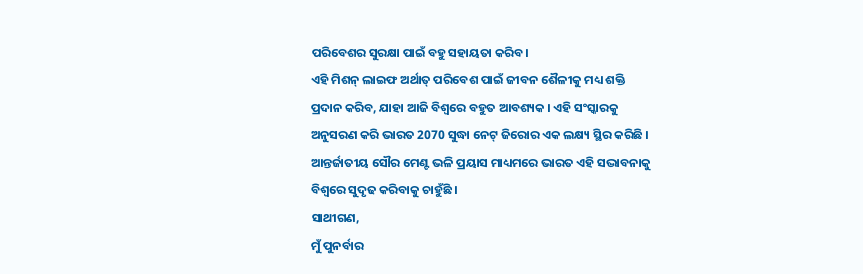ପରିବେଶର ସୁରକ୍ଷା ପାଇଁ ବହୁ ସହାୟତା କରିବ।
ଏହି ମିଶନ୍ ଲାଇଫ ଅର୍ଥାତ୍ ପରିବେଶ ପାଇଁ ଜୀବନ ଶୈଳୀକୁ ମଧ୍ୟ ଶକ୍ତି ପ୍ରଦାନ କରିବ, ଯାହା ଆଜି ବିଶ୍ବରେ ବହୁତ ଆବଶ୍ୟକ । ଏହି ସଂସ୍କାରକୁ ଅନୁସରଣ କରି ଭାରତ 2070 ସୁଦ୍ଧା ନେଟ୍ ଜିରୋର ଏକ ଲକ୍ଷ୍ୟ ସ୍ଥିର କରିଛି । ଆନ୍ତର୍ଜାତୀୟ ସୌର ମେଣ୍ଟ ଭଳି ପ୍ରୟାସ ମାଧ୍ୟମରେ ଭାରତ ଏହି ସଦ୍ଭାବନାକୁ ବିଶ୍ୱରେ ସୁଦୃଢ କରିବାକୁ ଚାହୁଁଛି ।
ସାଥୀଗଣ,
ମୁଁ ପୁନର୍ବାର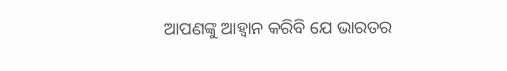ଆପଣଙ୍କୁ ଆହ୍ବାନ କରିବି ଯେ ଭାରତର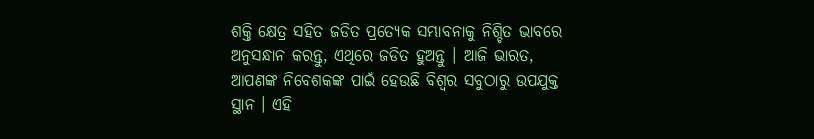ଶକ୍ତି କ୍ଷେତ୍ର ସହିତ ଜଡିତ ପ୍ରତ୍ୟେକ ସମ୍ଭାବନାକୁ ନିଶ୍ଚିତ ଭାବରେ ଅନୁସନ୍ଧାନ କରନ୍ତୁ, ଏଥିରେ ଜଡିତ ହୁଅନ୍ତୁ । ଆଜି ଭାରତ, ଆପଣଙ୍କ ନିବେଶକଙ୍କ ପାଇଁ ହେଉଛି ବିଶ୍ୱର ସବୁଠାରୁ ଉପଯୁକ୍ତ ସ୍ଥାନ । ଏହି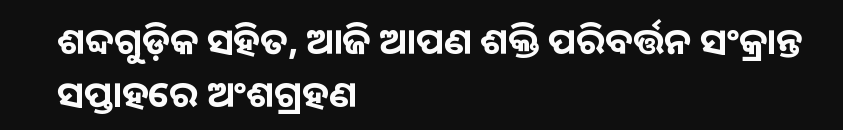ଶବ୍ଦଗୁଡ଼ିକ ସହିତ, ଆଜି ଆପଣ ଶକ୍ତି ପରିବର୍ତ୍ତନ ସଂକ୍ରାନ୍ତ ସପ୍ତାହରେ ଅଂଶଗ୍ରହଣ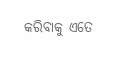କରିବାକୁ ଏତେ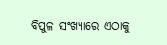ବିପୁଳ ସଂଖ୍ୟାରେ ଏଠାକୁ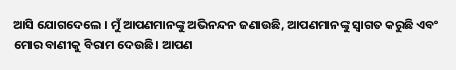ଆସି ଯୋଗଦେଲେ । ମୁଁ ଆପଣମାନଙ୍କୁ ଅଭିନନ୍ଦନ ଜଣାଉଛି, ଆପଣମାନଙ୍କୁ ସ୍ୱାଗତ କରୁଛି ଏବଂ ମୋର ବାଣୀକୁ ବିରାମ ଦେଉଛି। ଆପଣ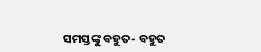ସମସ୍ତଙ୍କୁ ବହୁତ- ବହୁତ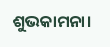ଶୁଭକାମନା।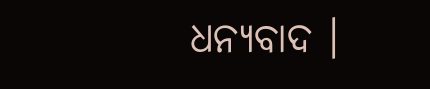ଧନ୍ୟବାଦ ।